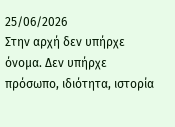25/06/2026
Στην αρχή δεν υπήρχε όνομα. Δεν υπήρχε πρόσωπο, ιδιότητα, ιστορία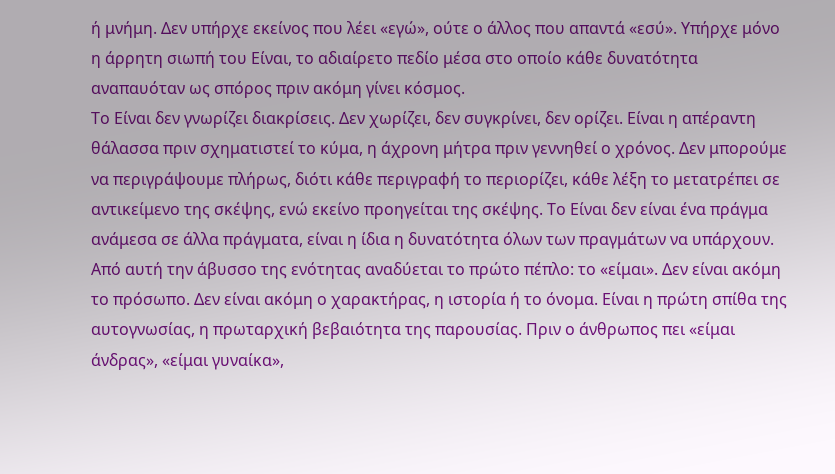ή μνήμη. Δεν υπήρχε εκείνος που λέει «εγώ», ούτε ο άλλος που απαντά «εσύ». Υπήρχε μόνο η άρρητη σιωπή του Είναι, το αδιαίρετο πεδίο μέσα στο οποίο κάθε δυνατότητα αναπαυόταν ως σπόρος πριν ακόμη γίνει κόσμος.
Το Είναι δεν γνωρίζει διακρίσεις. Δεν χωρίζει, δεν συγκρίνει, δεν ορίζει. Είναι η απέραντη θάλασσα πριν σχηματιστεί το κύμα, η άχρονη μήτρα πριν γεννηθεί ο χρόνος. Δεν μπορούμε να περιγράψουμε πλήρως, διότι κάθε περιγραφή το περιορίζει, κάθε λέξη το μετατρέπει σε αντικείμενο της σκέψης, ενώ εκείνο προηγείται της σκέψης. Το Είναι δεν είναι ένα πράγμα ανάμεσα σε άλλα πράγματα, είναι η ίδια η δυνατότητα όλων των πραγμάτων να υπάρχουν.
Από αυτή την άβυσσο της ενότητας αναδύεται το πρώτο πέπλο: το «είμαι». Δεν είναι ακόμη το πρόσωπο. Δεν είναι ακόμη ο χαρακτήρας, η ιστορία ή το όνομα. Είναι η πρώτη σπίθα της αυτογνωσίας, η πρωταρχική βεβαιότητα της παρουσίας. Πριν ο άνθρωπος πει «είμαι άνδρας», «είμαι γυναίκα»,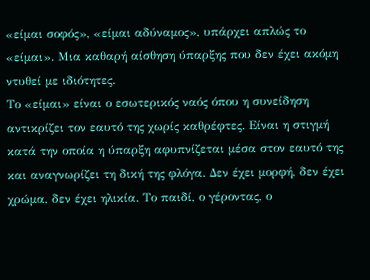«είμαι σοφός», «είμαι αδύναμος», υπάρχει απλώς το «είμαι». Μια καθαρή αίσθηση ύπαρξης που δεν έχει ακόμη ντυθεί με ιδιότητες.
Το «είμαι» είναι ο εσωτερικός ναός όπου η συνείδηση αντικρίζει τον εαυτό της χωρίς καθρέφτες. Είναι η στιγμή κατά την οποία η ύπαρξη αφυπνίζεται μέσα στον εαυτό της και αναγνωρίζει τη δική της φλόγα. Δεν έχει μορφή, δεν έχει χρώμα, δεν έχει ηλικία. Το παιδί, ο γέροντας, ο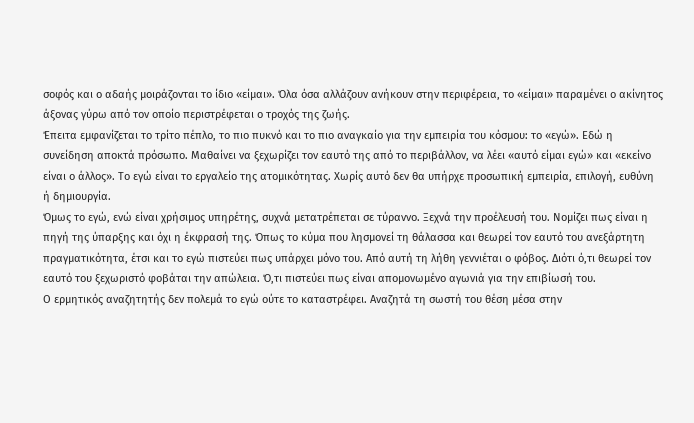σοφός και ο αδαής μοιράζονται το ίδιο «είμαι». Όλα όσα αλλάζουν ανήκουν στην περιφέρεια, το «είμαι» παραμένει ο ακίνητος άξονας γύρω από τον οποίο περιστρέφεται ο τροχός της ζωής.
Έπειτα εμφανίζεται το τρίτο πέπλο, το πιο πυκνό και το πιο αναγκαίο για την εμπειρία του κόσμου: το «εγώ». Εδώ η συνείδηση αποκτά πρόσωπο. Μαθαίνει να ξεχωρίζει τον εαυτό της από το περιβάλλον, να λέει «αυτό είμαι εγώ» και «εκείνο είναι ο άλλος». Το εγώ είναι το εργαλείο της ατομικότητας. Χωρίς αυτό δεν θα υπήρχε προσωπική εμπειρία, επιλογή, ευθύνη ή δημιουργία.
Όμως το εγώ, ενώ είναι χρήσιμος υπηρέτης, συχνά μετατρέπεται σε τύραννο. Ξεχνά την προέλευσή του. Νομίζει πως είναι η πηγή της ύπαρξης και όχι η έκφρασή της. Όπως το κύμα που λησμονεί τη θάλασσα και θεωρεί τον εαυτό του ανεξάρτητη πραγματικότητα, έτσι και το εγώ πιστεύει πως υπάρχει μόνο του. Από αυτή τη λήθη γεννιέται ο φόβος. Διότι ό,τι θεωρεί τον εαυτό του ξεχωριστό φοβάται την απώλεια. Ό,τι πιστεύει πως είναι απομονωμένο αγωνιά για την επιβίωσή του.
Ο ερμητικός αναζητητής δεν πολεμά το εγώ ούτε το καταστρέφει. Αναζητά τη σωστή του θέση μέσα στην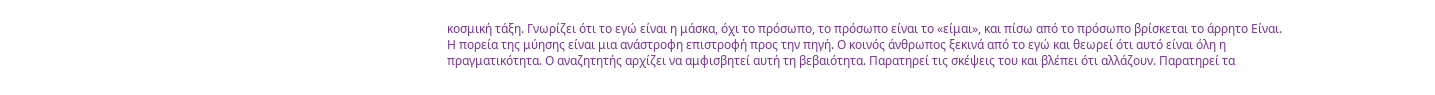κοσμική τάξη. Γνωρίζει ότι το εγώ είναι η μάσκα, όχι το πρόσωπο, το πρόσωπο είναι το «είμαι», και πίσω από το πρόσωπο βρίσκεται το άρρητο Είναι.
Η πορεία της μύησης είναι μια ανάστροφη επιστροφή προς την πηγή. Ο κοινός άνθρωπος ξεκινά από το εγώ και θεωρεί ότι αυτό είναι όλη η πραγματικότητα. Ο αναζητητής αρχίζει να αμφισβητεί αυτή τη βεβαιότητα. Παρατηρεί τις σκέψεις του και βλέπει ότι αλλάζουν. Παρατηρεί τα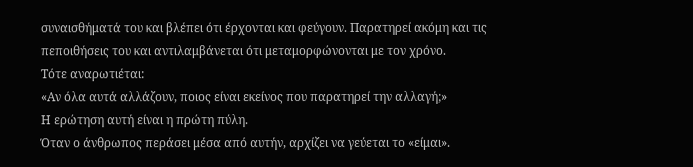συναισθήματά του και βλέπει ότι έρχονται και φεύγουν. Παρατηρεί ακόμη και τις πεποιθήσεις του και αντιλαμβάνεται ότι μεταμορφώνονται με τον χρόνο.
Τότε αναρωτιέται:
«Αν όλα αυτά αλλάζουν, ποιος είναι εκείνος που παρατηρεί την αλλαγή;»
Η ερώτηση αυτή είναι η πρώτη πύλη.
Όταν ο άνθρωπος περάσει μέσα από αυτήν, αρχίζει να γεύεται το «είμαι».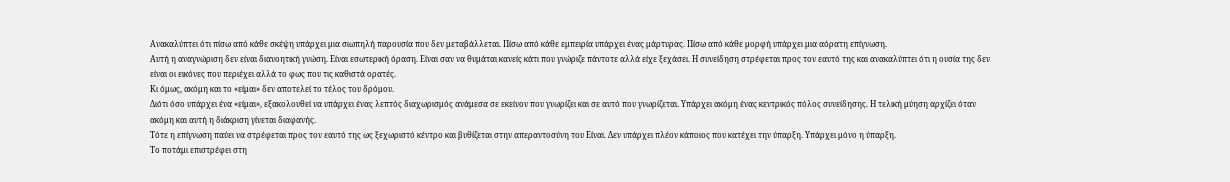Ανακαλύπτει ότι πίσω από κάθε σκέψη υπάρχει μια σιωπηλή παρουσία που δεν μεταβάλλεται. Πίσω από κάθε εμπειρία υπάρχει ένας μάρτυρας. Πίσω από κάθε μορφή υπάρχει μια αόρατη επίγνωση.
Αυτή η αναγνώριση δεν είναι διανοητική γνώση. Είναι εσωτερική όραση. Είναι σαν να θυμάται κανείς κάτι που γνώριζε πάντοτε αλλά είχε ξεχάσει. Η συνείδηση στρέφεται προς τον εαυτό της και ανακαλύπτει ότι η ουσία της δεν είναι οι εικόνες που περιέχει αλλά το φως που τις καθιστά ορατές.
Κι όμως, ακόμη και το «είμαι» δεν αποτελεί το τέλος του δρόμου.
Διότι όσο υπάρχει ένα «είμαι», εξακολουθεί να υπάρχει ένας λεπτός διαχωρισμός ανάμεσα σε εκείνον που γνωρίζει και σε αυτό που γνωρίζεται. Υπάρχει ακόμη ένας κεντρικός πόλος συνείδησης. Η τελική μύηση αρχίζει όταν ακόμη και αυτή η διάκριση γίνεται διαφανής.
Τότε η επίγνωση παύει να στρέφεται προς τον εαυτό της ως ξεχωριστό κέντρο και βυθίζεται στην απεραντοσύνη του Είναι. Δεν υπάρχει πλέον κάποιος που κατέχει την ύπαρξη. Υπάρχει μόνο η ύπαρξη.
Το ποτάμι επιστρέφει στη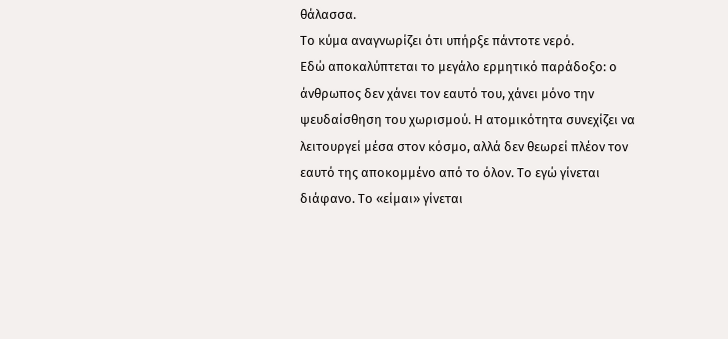θάλασσα.
Το κύμα αναγνωρίζει ότι υπήρξε πάντοτε νερό.
Εδώ αποκαλύπτεται το μεγάλο ερμητικό παράδοξο: ο άνθρωπος δεν χάνει τον εαυτό του, χάνει μόνο την ψευδαίσθηση του χωρισμού. Η ατομικότητα συνεχίζει να λειτουργεί μέσα στον κόσμο, αλλά δεν θεωρεί πλέον τον εαυτό της αποκομμένο από το όλον. Το εγώ γίνεται διάφανο. Το «είμαι» γίνεται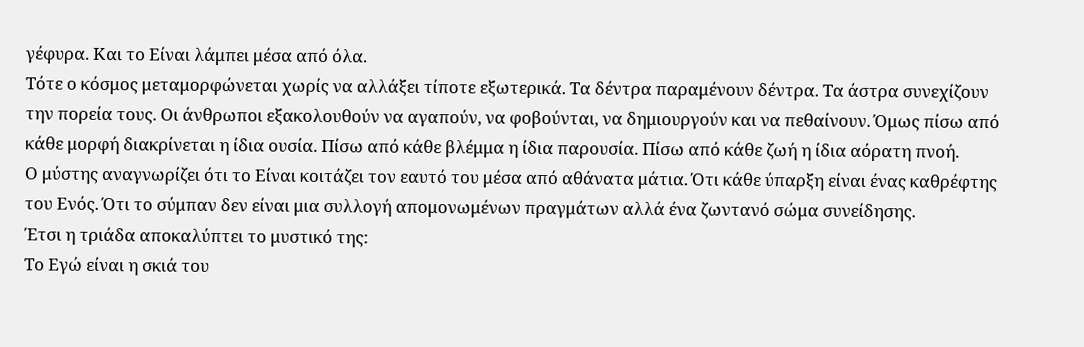γέφυρα. Και το Είναι λάμπει μέσα από όλα.
Τότε ο κόσμος μεταμορφώνεται χωρίς να αλλάξει τίποτε εξωτερικά. Τα δέντρα παραμένουν δέντρα. Τα άστρα συνεχίζουν την πορεία τους. Οι άνθρωποι εξακολουθούν να αγαπούν, να φοβούνται, να δημιουργούν και να πεθαίνουν. Όμως πίσω από κάθε μορφή διακρίνεται η ίδια ουσία. Πίσω από κάθε βλέμμα η ίδια παρουσία. Πίσω από κάθε ζωή η ίδια αόρατη πνοή.
Ο μύστης αναγνωρίζει ότι το Είναι κοιτάζει τον εαυτό του μέσα από αθάνατα μάτια. Ότι κάθε ύπαρξη είναι ένας καθρέφτης του Ενός. Ότι το σύμπαν δεν είναι μια συλλογή απομονωμένων πραγμάτων αλλά ένα ζωντανό σώμα συνείδησης.
Έτσι η τριάδα αποκαλύπτει το μυστικό της:
Το Εγώ είναι η σκιά του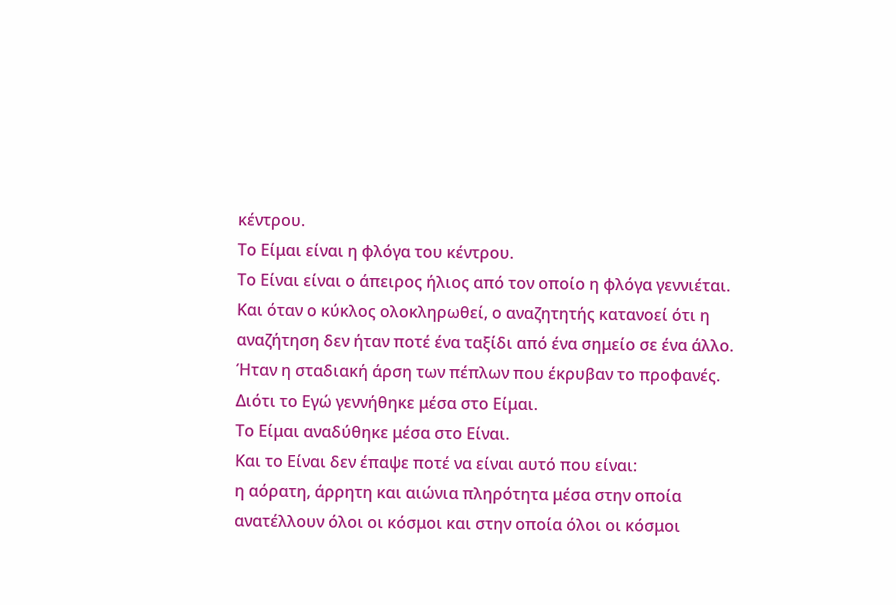κέντρου.
Το Είμαι είναι η φλόγα του κέντρου.
Το Είναι είναι ο άπειρος ήλιος από τον οποίο η φλόγα γεννιέται.
Και όταν ο κύκλος ολοκληρωθεί, ο αναζητητής κατανοεί ότι η αναζήτηση δεν ήταν ποτέ ένα ταξίδι από ένα σημείο σε ένα άλλο. Ήταν η σταδιακή άρση των πέπλων που έκρυβαν το προφανές.
Διότι το Εγώ γεννήθηκε μέσα στο Είμαι.
Το Είμαι αναδύθηκε μέσα στο Είναι.
Και το Είναι δεν έπαψε ποτέ να είναι αυτό που είναι:
η αόρατη, άρρητη και αιώνια πληρότητα μέσα στην οποία ανατέλλουν όλοι οι κόσμοι και στην οποία όλοι οι κόσμοι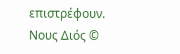επιστρέφουν.
Νους Διός ©